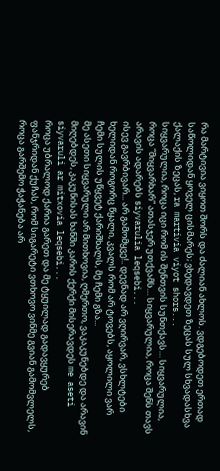რა მარტივია ვიყოთ შორს და ძალიან ახლოს. ვდგებოდეთ ერთად საწოლიდან ყოველ ცისმარეს; ვხედავდეთ ზეცას სულ სხვადასხვა ქალაქის ზეცას, ra martivia viyot shors...
სიყვარულია, როცა იცი რომ ის შენთვის სუნთქავს… სიყვარულია, როცა “მიყვარხარ” ათასჯერ უთქვამს… სიყვარულია, როცა შენს თავს არავის ადარებს siyvarulia leqsebi...
ისევ გავრბივარ... არ გამომყვე!.. დევნად არ ვღირვარ, ვსხლტები ხელიდან როგორც წყალი, კვალს რომ არ ტოვებს, აყოლილი ვარ ჩემი სულის უწყვეტ ქარიშხალს, მე ჩემი გზა...
მე ასეთი სიყვარული არ მითხოვია, ღმერთო, ვაკაკუნებდე და არავინ მიღებდეს, კაკუნისას ხანში კარის ქერქი მისერავდეს me aseti siyvaruli ar mitxovia leqsebi...
როცა უბრალოდ ქარია გარეთ და მე ტყუილად გადავყურებ ფანჯრიდან ქუჩას, რომ სიგარეტი ვთხოვო ვინმე გვიან გამომვლელს, როცა გარშემო ჭაჭანება არ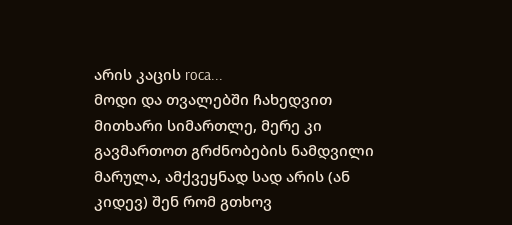არის კაცის roca...
მოდი და თვალებში ჩახედვით მითხარი სიმართლე, მერე კი გავმართოთ გრძნობების ნამდვილი მარულა, ამქვეყნად სად არის (ან კიდევ) შენ რომ გთხოვ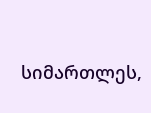სიმართლეს,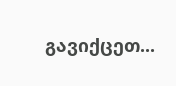გავიქცეთ...